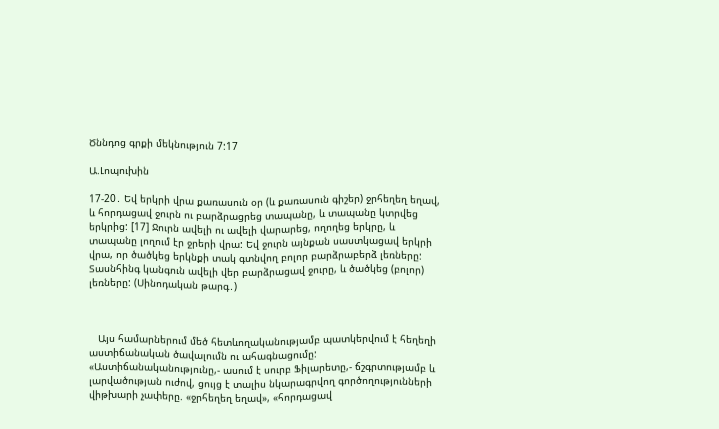Ծննդոց գրքի մեկնություն 7:17

Ա.Լոպուխին

17-20․ Եվ երկրի վրա քառասուն օր (և քառասուն գիշեր) ջրհեղեղ եղավ, և հորդացավ ջուրն ու բարձրացրեց տապանը, և տապանը կտրվեց երկրից: [17] Ջուրն ավելի ու ավելի վարարեց, ողողեց երկրը, և տապանը լողում էր ջրերի վրա: Եվ ջուրն այնքան սաստկացավ երկրի վրա, որ ծածկեց երկնքի տակ գտնվող բոլոր բարձրաբերձ լեռները: Տասնհինգ կանգուն ավելի վեր բարձրացավ ջուրը, և ծածկեց (բոլոր) լեռները: (Սինոդական թարգ․)



   Այս համարներում մեծ հետևողականությամբ պատկերվում է հեղեղի աստիճանական ծավալումն ու ահագնացումը: «Աստիճանականությունը,- ասում է սուրբ Ֆիլարետը,- ճշգրտությամբ և լարվածության ուժով, ցույց է տալիս նկարագրվող գործողությունների վիթխարի չափերը. «ջրհեղեղ եղավ», «հորդացավ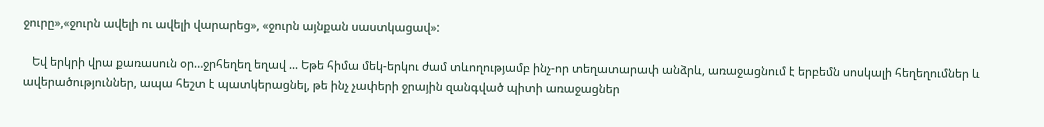ջուրը»,«ջուրն ավելի ու ավելի վարարեց», «ջուրն այնքան սաստկացավ»:

   Եվ երկրի վրա քառասուն օր…ջրհեղեղ եղավ ... Եթե հիմա մեկ-երկու ժամ տևողությամբ ինչ-որ տեղատարափ անձրև, առաջացնում է երբեմն սոսկալի հեղեղումներ և ավերածություններ, ապա հեշտ է պատկերացնել, թե ինչ չափերի ջրային զանգված պիտի առաջացներ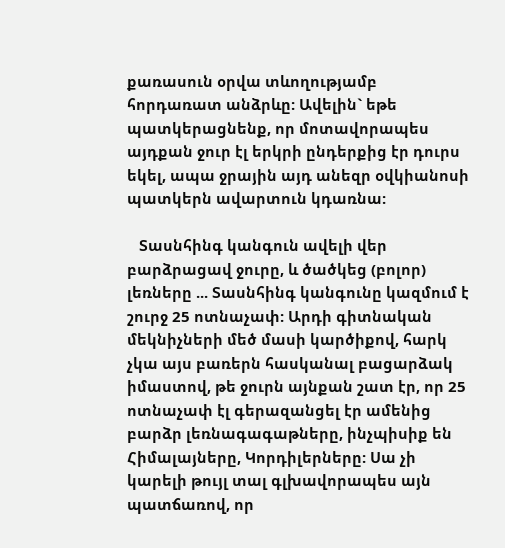քառասուն օրվա տևողությամբ հորդառատ անձրևը: Ավելին` եթե պատկերացնենք, որ մոտավորապես այդքան ջուր էլ երկրի ընդերքից էր դուրս եկել, ապա ջրային այդ անեզր օվկիանոսի պատկերն ավարտուն կդառնա:

   Տասնհինգ կանգուն ավելի վեր բարձրացավ ջուրը, և ծածկեց (բոլոր) լեռները ... Տասնհինգ կանգունը կազմում է շուրջ 25 ոտնաչափ: Արդի գիտնական մեկնիչների մեծ մասի կարծիքով, հարկ չկա այս բառերն հասկանալ բացարձակ իմաստով, թե ջուրն այնքան շատ էր, որ 25 ոտնաչափ էլ գերազանցել էր ամենից բարձր լեռնագագաթները, ինչպիսիք են Հիմալայները, Կորդիլերները: Սա չի կարելի թույլ տալ գլխավորապես այն պատճառով, որ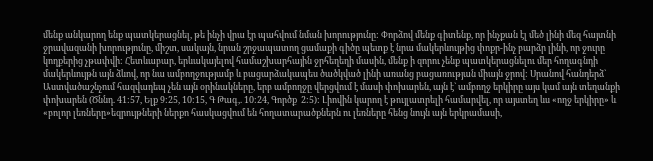մենք անկարող ենք պատկերացնել, թե ինչի վրա էր պահվում նման խորությունը: Փորձով մենք գիտենք, որ ինչքան էլ մեծ լինի մեզ հայտնի ջրավազանի խորությունը, միշտ, սակայն, նրան շրջապատող ցամաքի գիծը պետք է նրա մակերևույթից փոքր-ինչ բարձր լինի, որ ջուրը կողքերից չթափվի: Հետևաբար, երևակայելով համաշխարհային ջրհեղեղի մասին, մենք ի զորու չենք պատկերացնելու մեր հողագնդի մակերևույթն այն ձևով, որ նա ամբողջությամբ և բացարձակապես ծածկված լինի առանց բացառության միայն ջրով: Սրանով հանդերձ` Աստվածաշնչում հազվադեպ չեն այն օրինակները, երբ ամբողջը վերցվում է մասի փոխարեն, այն է` ամբողջ երկիրը այս կամ այն տեղանքի փոխարեն (Ծննդ. 41:57, Ելք 9:25, 10:15, Գ Թագ,. 10:24, Գործք  2:5): Լիովին կարող է թույլատրելի համարվել, որ այստեղ ևս «ողջ երկիրը» և «բոլոր լեռները»եզրույթների ներքո հասկացվում են հողատարածքներն ու լեռները հենց նույն այն երկրամասի,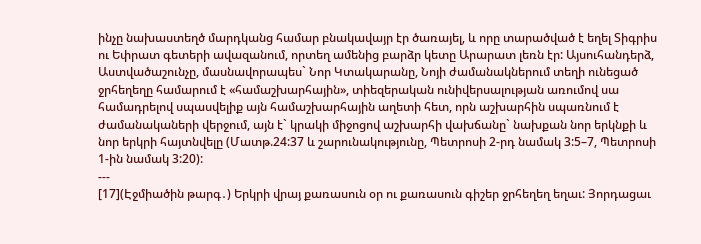ինչը նախաստեղծ մարդկանց համար բնակավայր էր ծառայել, և որը տարածված է եղել Տիգրիս ու Եփրատ գետերի ավազանում, որտեղ ամենից բարձր կետը Արարատ լեռն էր: Այսուհանդերձ, Աստվածաշունչը, մասնավորապես` Նոր Կտակարանը, Նոյի ժամանակներում տեղի ունեցած ջրհեղեղը համարում է «համաշխարհային», տիեզերական ունիվերսալության առումով սա համադրելով սպասվելիք այն համաշխարհային աղետի հետ, որն աշխարհին սպառնում է ժամանակաների վերջում, այն է` կրակի միջոցով աշխարհի վախճանը` նախքան նոր երկնքի և նոր երկրի հայտնվելը (Մատթ.24:37 և շարունակությունը, Պետրոսի 2-րդ նամակ 3:5–7, Պետրոսի 1-ին նամակ 3:20):
---
[17](Էջմիածին թարգ․) Երկրի վրայ քառասուն օր ու քառասուն գիշեր ջրհեղեղ եղաւ: Յորդացաւ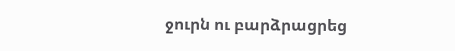ջուրն ու բարձրացրեց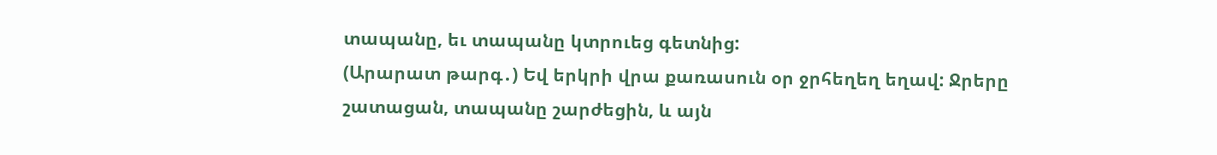տապանը, եւ տապանը կտրուեց գետնից:
(Արարատ թարգ․) Եվ երկրի վրա քառասուն օր ջրհեղեղ եղավ: Ջրերը շատացան, տապանը շարժեցին, և այն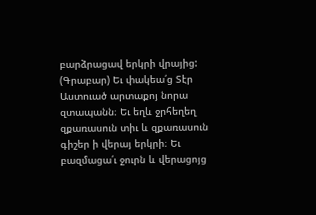բարձրացավ երկրի վրայից:
(Գրաբար) Եւ փակեա՛ց Տէր Աստուած արտաքոյ նորա զտապանն։ Եւ եղև ջրհեղեղ զքառասուն տիւ և զքառասուն գիշեր ի վերայ երկրի։ Եւ բազմացա՛ւ ջուրն և վերացոյց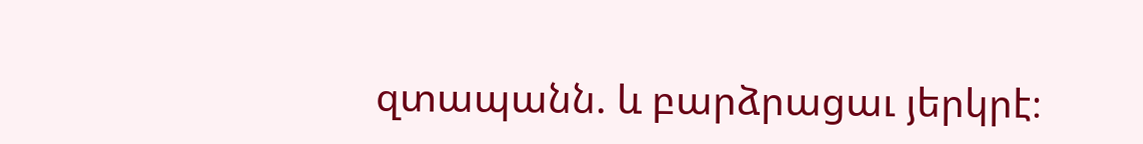զտապանն. և բարձրացաւ յերկրէ։